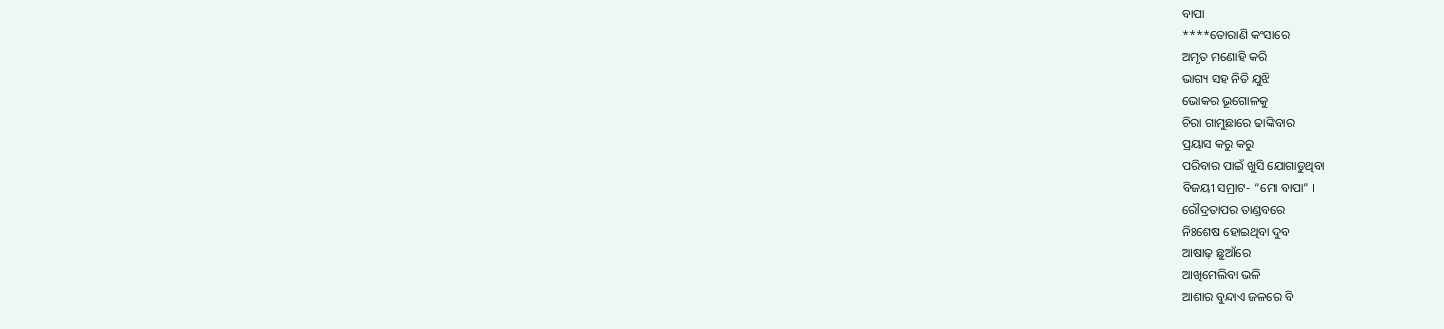ବାପା
****ତୋରାଣି କଂସାରେ
ଅମୃତ ମଣୋହି କରି
ଭାଗ୍ୟ ସହ ନିତି ଯୁଝି
ଭୋକର ଭୂଗୋଳକୁ
ଚିରା ଗାମୁଛାରେ ଢାଙ୍କିବାର
ପ୍ରୟାସ କରୁ କରୁ
ପରିବାର ପାଇଁ ଖୁସି ଯୋଗାଡୁଥିବା
ବିଜୟୀ ସମ୍ରାଟ- “ମୋ ବାପା” ।
ରୌଦ୍ରତାପର ତାଣ୍ଡବରେ
ନିଃଶେଷ ହୋଇଥିବା ଦୁବ
ଆଷାଢ଼ ଛୁଆଁରେ
ଆଖିମେଲିବା ଭଳି
ଆଶାର ବୁନ୍ଦାଏ ଜଳରେ ବି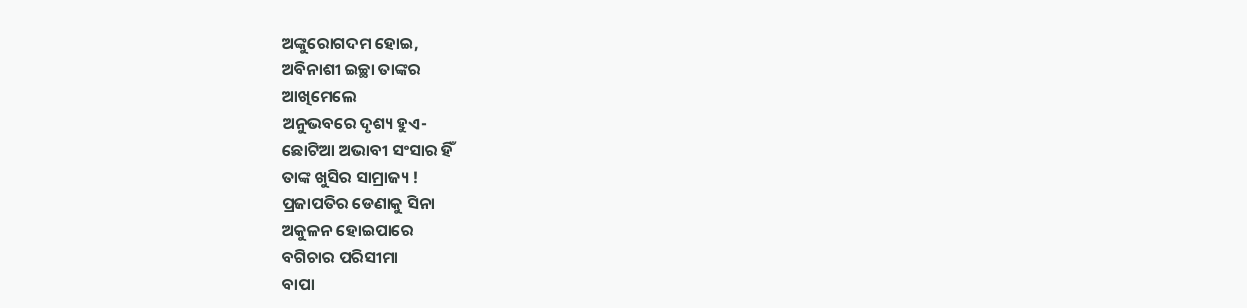ଅଙ୍କୁରୋଗଦମ ହୋଇ,
ଅବିନାଶୀ ଇଚ୍ଛା ତାଙ୍କର
ଆଖିମେଲେ
ଅନୁଭବରେ ଦୃଶ୍ୟ ହୁଏ-
ଛୋଟିଆ ଅଭାବୀ ସଂସାର ହିଁ
ତାଙ୍କ ଖୁସିର ସାମ୍ରାଜ୍ୟ !
ପ୍ରଜାପତିର ଡେଣାକୁ ସିନା
ଅକୁଳନ ହୋଇପାରେ
ବଗିଚାର ପରିସୀମା
ବାପା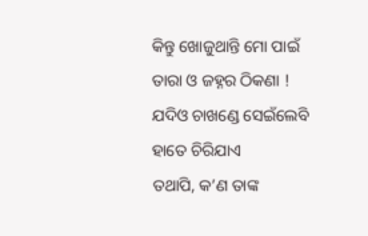କିନ୍ତୁ ଖୋଜୁଥାନ୍ତି ମୋ ପାଇଁ
ତାରା ଓ ଜହ୍ନର ଠିକଣା !
ଯଦିଓ ଚାଖଣ୍ଡେ ସେଇଁଲେବି
ହାତେ ଚିରିଯାଏ
ତଥାପି, କ’ଣ ତାଙ୍କ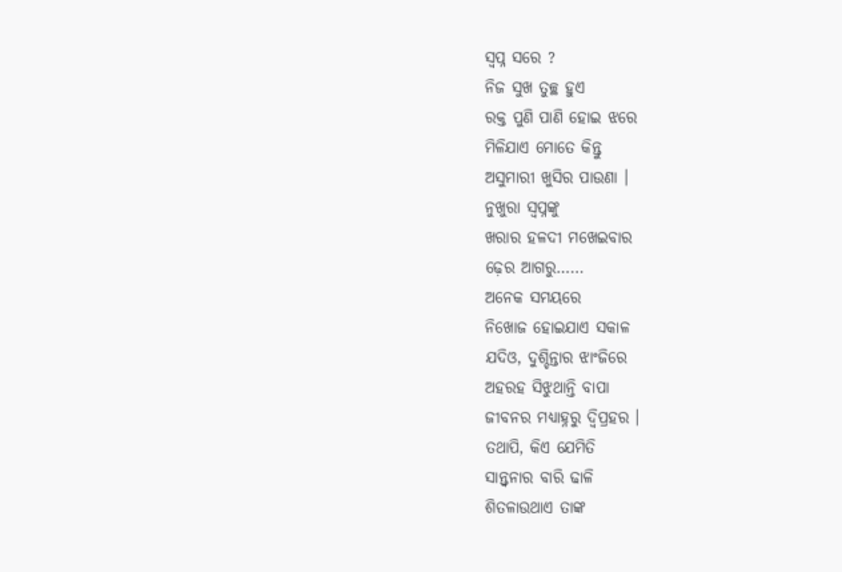ସ୍ବପ୍ନ ସରେ ?
ନିଜ ସୁଖ ତୁଚ୍ଛ ହୁଏ
ରକ୍ତ ପୁଣି ପାଣି ହୋଇ ଝରେ
ମିଳିଯାଏ ମୋତେ କିନ୍ତୁ
ଅସୁମାରୀ ଖୁସିର ପାଉଣା ।
ନୁଖୁରା ସ୍ବପ୍ନଙ୍କୁ
ଖରାର ହଳଦୀ ମଖେଇବାର
ଢ଼େର ଆଗରୁ……
ଅନେକ ସମୟରେ
ନିଖୋଜ ହୋଇଯାଏ ସକାଳ
ଯଦିଓ, ଦୁଶ୍ଚିନ୍ତାର ଝାଂଜିରେ
ଅହରହ ସିଝୁଥାନ୍ତି ବାପା
ଜୀବନର ମଧ୍ୟାହ୍ନରୁ ଦ୍ବିପ୍ରହର ।
ତଥାପି, କିଏ ଯେମିତି
ସାନ୍ତ୍ୱନାର ବାରି ଢାଳି
ଶିତଳାଉଥାଏ ତାଙ୍କ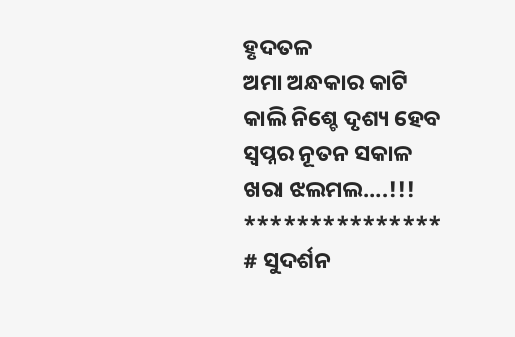ହୃଦତଳ
ଅମା ଅନ୍ଧକାର କାଟି
କାଲି ନିଶ୍ଚେ ଦୃଶ୍ୟ ହେବ
ସ୍ବପ୍ନର ନୂତନ ସକାଳ
ଖରା ଝଲମଲ….!!!
***************
# ସୁଦର୍ଶନ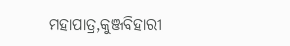ମହାପାତ୍ର,କୁଞ୍ଜବିହାରୀ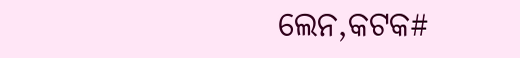ଲେନ,କଟକ#